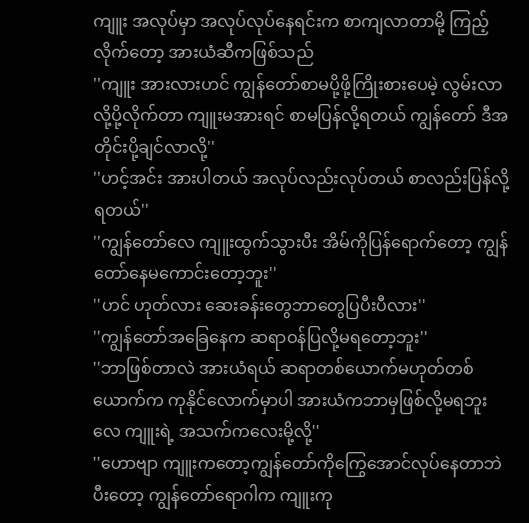ကျူး အလုပ်မှာ အလုပ်လုပ်နေရင်းက စာကျလာတာမို့ ကြည့်လိုက်တော့ အားယံဆီကဖြစ်သည်
''ကျူး အားလားဟင် ကျွန်တော်စာမပို့ဖို့ကြိုးစားပေမဲ့ လွမ်းလာလို့ပို့လိုက်တာ ကျူးမအားရင် စာမပြန်လို့ရတယ် ကျွန်တော် ဒီအတိုင်းပို့ချင်လာလို့''
''ဟင့်အင်း အားပါတယ် အလုပ်လည်းလုပ်တယ် စာလည်းပြန်လို့ရတယ်''
''ကျွန်တော်လေ ကျူးထွက်သွားပီး အိမ်ကိုပြန်ရောက်တော့ ကျွန်တော်နေမကောင်းတော့ဘူး''
''ဟင် ဟုတ်လား ဆေးခန်းတွေဘာတွေပြပီးပီလား''
''ကျွန်တော်အခြေနေက ဆရာဝန်ပြလို့မရတော့ဘူး''
''ဘာဖြစ်တာလဲ အားယံရယ် ဆရာတစ်ယောက်မဟုတ်တစ်ယောက်က ကုနိုင်လောက်မှာပါ အားယံကဘာမှဖြစ်လို့မရဘူးလေ ကျူးရဲ့ အသက်ကလေးမို့လို့''
''ဟောဗျာ ကျူးကတော့ကျွန်တော်ကိုကြွေအောင်လုပ်နေတာဘဲ ပီးတော့ ကျွန်တော်ရောဂါက ကျူးကု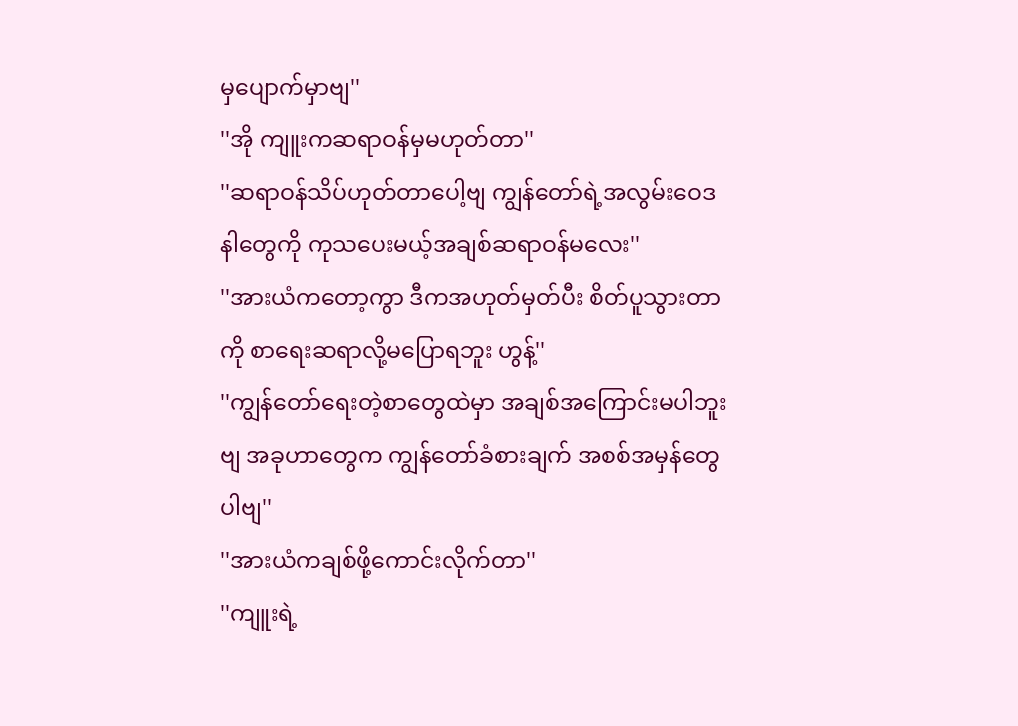မှပျောက်မှာဗျ''
''အို ကျူးကဆရာဝန်မှမဟုတ်တာ''
''ဆရာဝန်သိပ်ဟုတ်တာပေါ့ဗျ ကျွန်တော်ရဲ့အလွမ်းဝေဒနါတွေကို ကုသပေးမယ့်အချစ်ဆရာဝန်မလေး''
''အားယံကတော့ကွာ ဒီကအဟုတ်မှတ်ပီး စိတ်ပူသွားတာကို စာရေးဆရာလို့မပြောရဘူး ဟွန့်''
''ကျွန်တော်ရေးတဲ့စာတွေထဲမှာ အချစ်အကြောင်းမပါဘူးဗျ အခုဟာတွေက ကျွန်တော်ခံစားချက် အစစ်အမှန်တွေပါဗျ''
''အားယံကချစ်ဖို့ကောင်းလိုက်တာ''
''ကျူးရဲ့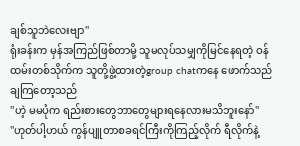ချစ်သူဘဲလေးဗျာ''
ရုံးခန်းက မှန်အကြည်ဖြစ်တာမို့ သူမလုပ်သမျှကိုမြင်နေရတဲ့ ဝန်ထမ်းတစ်သိုက်က သူတို့ဖွဲ့ထားတဲ့group chatကနေ ဖောက်သည်ချကြတော့သည်
''ဟဲ့ မမပုံက ရည်းစားတွေဘာတွေများရနေလားမသိဘူးနော်''
''ဟုတ်ပါ့ဟယ် ကွန်ပျူတာစခရင်ကြီးကိုကြည့်လိုက် ရီလိုက်နဲ့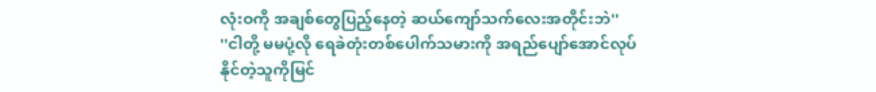လုံးဝကို အချစ်တွေပြည့်နေတဲ့ ဆယ်ကျော်သက်လေးအတိုင်းဘဲ''
''ငါတို့ မမပုံ့လို ရေခဲတုံးတစ်ပေါက်သမားကို အရည်ပျော်အောင်လုပ်နိုင်တဲ့သူကိုမြင်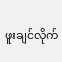ဖူးချင်လိုက်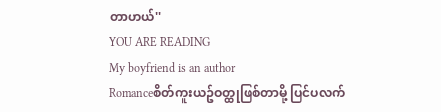တာဟယ်''
YOU ARE READING
My boyfriend is an author
Romanceစိတ်ကူးယဥ်ဝတ္ထုဖြစ်တာမို့ ပြင်ပလက်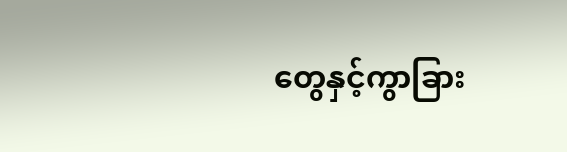တွေနှင့်ကွာခြား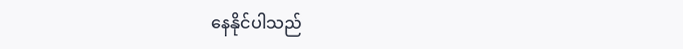နေနိုင်ပါသည်